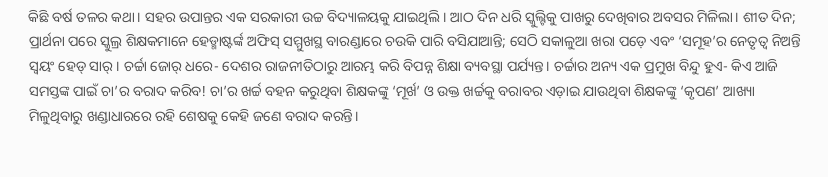କିଛି ବର୍ଷ ତଳର କଥା। ସହର ଉପାନ୍ତର ଏକ ସରକାରୀ ଉଚ୍ଚ ବିଦ୍ୟାଳୟକୁ ଯାଇଥିଲି। ଆଠ ଦିନ ଧରି ସ୍କୁଲ୍ଟିକୁ ପାଖରୁ ଦେଖିବାର ଅବସର ମିଳିଲା। ଶୀତ ଦିନ; ପ୍ରାର୍ଥନା ପରେ ସ୍କୁଲ୍ର ଶିକ୍ଷକମାନେ ହେଡ୍ମାଷ୍ଟର୍ଙ୍କ ଅଫିସ୍ ସମ୍ମୁଖସ୍ଥ ବାରଣ୍ଡାରେ ଚଉକି ପାରି ବସିଯାଆନ୍ତି; ସେଠି ସକାଳୁଆ ଖରା ପଡ଼େ ଏବଂ ‘ସମୂହ’ର ନେତୃତ୍ବ ନିଅନ୍ତି ସ୍ବୟଂ ହେଡ୍ ସାର୍। ଚର୍ଚ୍ଚା ଜୋର୍ ଧରେ- ଦେଶର ରାଜନୀତିଠାରୁ ଆରମ୍ଭ କରି ବିପନ୍ନ ଶିକ୍ଷା ବ୍ୟବସ୍ଥା ପର୍ଯ୍ୟନ୍ତ। ଚର୍ଚ୍ଚାର ଅନ୍ୟ ଏକ ପ୍ରମୁଖ ବିନ୍ଦୁ ହୁଏ- କିଏ ଆଜି ସମସ୍ତଙ୍କ ପାଇଁ ଚା’ର ବରାଦ କରିବ! ଚା’ର ଖର୍ଚ୍ଚ ବହନ କରୁଥିବା ଶିକ୍ଷକଙ୍କୁ ‘ମୂର୍ଖ’ ଓ ଉକ୍ତ ଖର୍ଚ୍ଚକୁ ବରାବର ଏଡ଼ାଇ ଯାଉଥିବା ଶିକ୍ଷକଙ୍କୁ ‘କୃପଣ’ ଆଖ୍ୟା ମିଳୁଥିବାରୁ ଖଣ୍ଡାଧାରରେ ରହି ଶେଷକୁ କେହି ଜଣେ ବରାଦ କରନ୍ତି।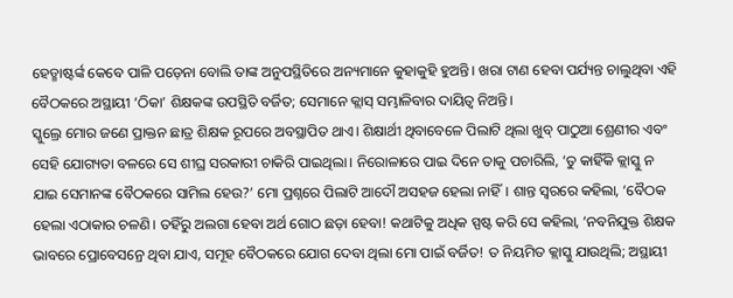ହେଡ୍ମାଷ୍ଟର୍ଙ୍କ କେବେ ପାଳି ପଡ଼େନା ବୋଲି ତାଙ୍କ ଅନୁପସ୍ଥିତିରେ ଅନ୍ୟମାନେ କୁହାକୁହି ହୁଅନ୍ତି। ଖରା ଟାଣ ହେବା ପର୍ଯ୍ୟନ୍ତ ଚାଲୁଥିବା ଏହି ବୈଠକରେ ଅସ୍ଥାୟୀ ‘ଠିକା’ ଶିକ୍ଷକଙ୍କ ଉପସ୍ଥିତି ବର୍ଜିତ; ସେମାନେ କ୍ଲାସ୍ ସମ୍ଭାଳିବାର ଦାୟିତ୍ବ ନିଅନ୍ତି।
ସ୍କୁଲ୍ରେ ମୋର ଜଣେ ପ୍ରାକ୍ତନ ଛାତ୍ର ଶିକ୍ଷକ ରୂପରେ ଅବସ୍ଥାପିତ ଥାଏ। ଶିକ୍ଷାର୍ଥୀ ଥିବାବେଳେ ପିଲାଟି ଥିଲା ଖୁବ୍ ପାଠୁଆ ଶ୍ରେଣୀର ଏବଂ ସେହି ଯୋଗ୍ୟତା ବଳରେ ସେ ଶୀଘ୍ର ସରକାରୀ ଚାକିରି ପାଇଥିଲା। ନିରୋଳାରେ ପାଇ ଦିନେ ତାକୁ ପଚାରିଲି, ‘ତୁ କାହିଁକି କ୍ଲାସ୍କୁ ନ ଯାଇ ସେମାନଙ୍କ ବୈଠକରେ ସାମିଲ ହେଉ?’ ମୋ ପ୍ରଶ୍ନରେ ପିଲାଟି ଆଦୌ ଅସହଜ ହେଲା ନାହିଁ। ଶାନ୍ତ ସ୍ବରରେ କହିଲା, ‘ବୈଠକ ହେଲା ଏଠାକାର ଚଳଣି। ତହିଁରୁ ଅଲଗା ହେବା ଅର୍ଥ ଗୋଠ ଛଡ଼ା ହେବା! କଥାଟିକୁ ଅଧିକ ସ୍ପଷ୍ଟ କରି ସେ କହିଲା, ‘ନବନିଯୁକ୍ତ ଶିକ୍ଷକ ଭାବରେ ପ୍ରୋବେସନ୍ରେ ଥିବା ଯାଏ, ସମୂହ ବୈଠକରେ ଯୋଗ ଦେବା ଥିଲା ମୋ ପାଇଁ ବର୍ଜିତ! ତ ନିୟମିତ କ୍ଲାସ୍କୁ ଯାଉଥିଲି; ଅସ୍ଥାୟୀ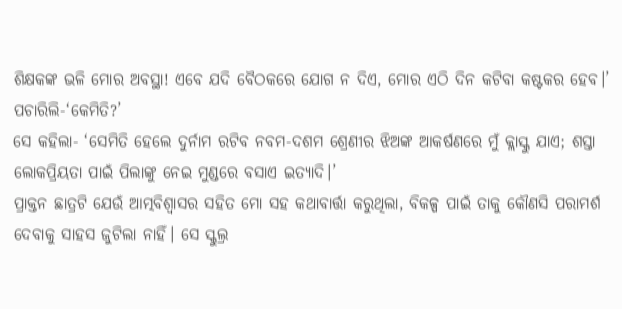ଶିକ୍ଷକଙ୍କ ଭଳି ମୋର ଅବସ୍ଥା! ଏବେ ଯଦି ବୈଠକରେ ଯୋଗ ନ ଦିଏ, ମୋର ଏଠି ଦିନ କଟିବା କଷ୍ଟକର ହେବ।’
ପଚାରିଲି-‘କେମିତି?’
ସେ କହିଲା- ‘ସେମିତି ହେଲେ ଦୁର୍ନାମ ରଟିବ ନବମ-ଦଶମ ଶ୍ରେଣୀର ଝିଅଙ୍କ ଆକର୍ଷଣରେ ମୁଁ କ୍ଲାସ୍କୁ ଯାଏ; ଶସ୍ତା ଲୋକପ୍ରିୟତା ପାଇଁ ପିଲାଙ୍କୁ ନେଇ ମୁଣ୍ଡରେ ବସାଏ ଇତ୍ୟାଦି।’
ପ୍ରାକ୍ତନ ଛାତ୍ରଟି ଯେଉଁ ଆତ୍ମବିଶ୍ବାସର ସହିତ ମୋ ସହ କଥାବାର୍ତ୍ତା କରୁଥିଲା, ବିକଳ୍ପ ପାଇଁ ତାକୁ କୌଣସି ପରାମର୍ଶ ଦେବାକୁ ସାହସ ଜୁଟିଲା ନାହିଁ। ସେ ସ୍କୁଲ୍ର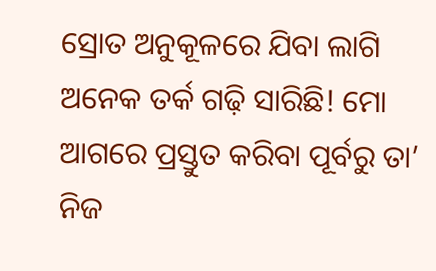ସ୍ରୋତ ଅନୁକୂଳରେ ଯିବା ଲାଗି ଅନେକ ତର୍କ ଗଢ଼ି ସାରିଛି! ମୋ ଆଗରେ ପ୍ରସ୍ତୁତ କରିବା ପୂର୍ବରୁ ତା’ ନିଜ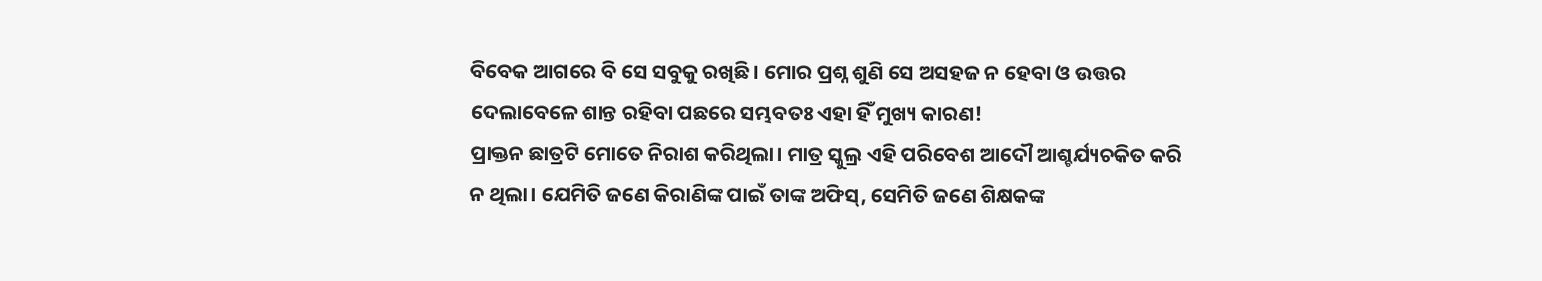ବିବେକ ଆଗରେ ବି ସେ ସବୁକୁ ରଖିଛି। ମୋର ପ୍ରଶ୍ନ ଶୁଣି ସେ ଅସହଜ ନ ହେବା ଓ ଉତ୍ତର ଦେଲାବେଳେ ଶାନ୍ତ ରହିବା ପଛରେ ସମ୍ଭବତଃ ଏହା ହିଁ ମୁଖ୍ୟ କାରଣ!
ପ୍ରାକ୍ତନ ଛାତ୍ରଟି ମୋତେ ନିରାଶ କରିଥିଲା। ମାତ୍ର ସ୍କୁଲ୍ର ଏହି ପରିବେଶ ଆଦୌ ଆଶ୍ଚର୍ଯ୍ୟଚକିତ କରି ନ ଥିଲା। ଯେମିତି ଜଣେ କିରାଣିଙ୍କ ପାଇଁ ତାଙ୍କ ଅଫିସ୍, ସେମିତି ଜଣେ ଶିକ୍ଷକଙ୍କ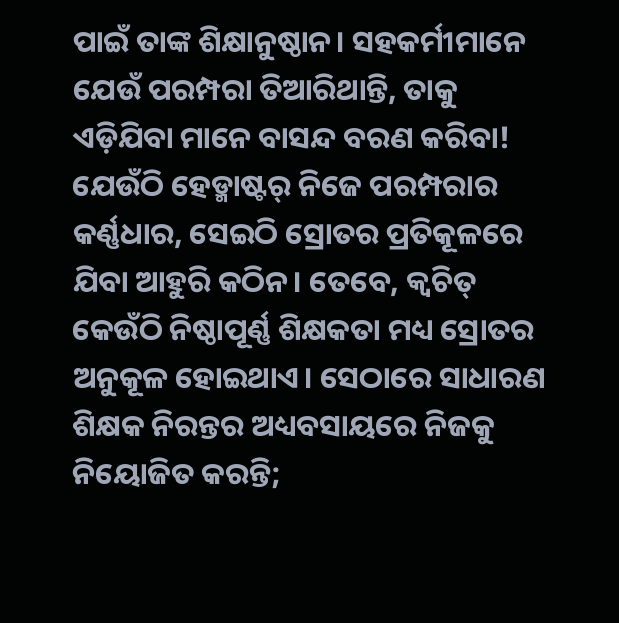ପାଇଁ ତାଙ୍କ ଶିକ୍ଷାନୁଷ୍ଠାନ। ସହକର୍ମୀମାନେ ଯେଉଁ ପରମ୍ପରା ତିଆରିଥାନ୍ତି, ତାକୁ ଏଡ଼ିଯିବା ମାନେ ବାସନ୍ଦ ବରଣ କରିବା! ଯେଉଁଠି ହେଡ୍ମାଷ୍ଟର୍ ନିଜେ ପରମ୍ପରାର କର୍ଣ୍ଣଧାର, ସେଇଠି ସ୍ରୋତର ପ୍ରତିକୂଳରେ ଯିବା ଆହୁରି କଠିନ। ତେବେ, କ୍ବଚିତ୍ କେଉଁଠି ନିଷ୍ଠାପୂର୍ଣ୍ଣ ଶିକ୍ଷକତା ମଧ୍ୟ ସ୍ରୋତର ଅନୁକୂଳ ହୋଇଥାଏ। ସେଠାରେ ସାଧାରଣ ଶିକ୍ଷକ ନିରନ୍ତର ଅଧ୍ୟବସାୟରେ ନିଜକୁ ନିୟୋଜିତ କରନ୍ତି;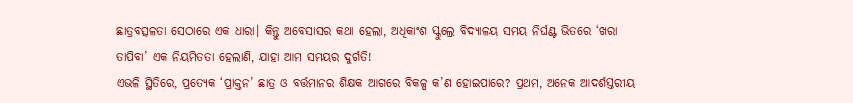ଛାତ୍ରବତ୍ସଳତା ସେଠାରେ ଏକ ଧାରା। କିନ୍ତୁ ଅବେସାସର କଥା ହେଲା, ଅଧିକାଂଶ ସ୍କୁଲ୍ରେ ବିଦ୍ୟାଳୟ ସମୟ ନିର୍ଘଣ୍ଟ ଭିତରେ ‘ଖରା ତାପିବା’ ଏକ ନିୟମିତତା ହେଲାଣି, ଯାହା ଆମ ସମୟର ଦୁର୍ଗତି!
ଏଭଳି ସ୍ଥିତିରେ, ପ୍ରତ୍ୟେକ ‘ପ୍ରାକ୍ତନ’ ଛାତ୍ର ଓ ବର୍ତ୍ତମାନର ଶିକ୍ଷକ ଆଗରେ ବିକଳ୍ପ କ’ଣ ହୋଇପାରେ? ପ୍ରଥମ, ଅନେକ ଆଦର୍ଶସ୍ତରୀୟ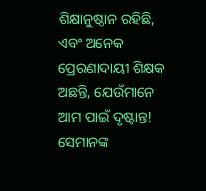ଶିକ୍ଷାନୁଷ୍ଠାନ ରହିଛି, ଏବଂ ଅନେକ ପ୍ରେରଣାଦାୟୀ ଶିକ୍ଷକ ଅଛନ୍ତି, ଯେଉଁମାନେ ଆମ ପାଇଁ ଦୃଷ୍ଟାନ୍ତ! ସେମାନଙ୍କ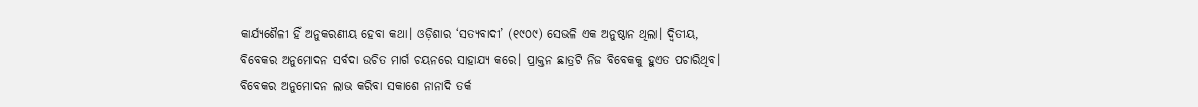କାର୍ଯ୍ୟଶୈଳୀ ହିଁ ଅନୁକରଣୀୟ ହେବା କଥା। ଓଡ଼ିଶାର ‘ସତ୍ୟବାଦୀ’ (୧୯୦୯) ସେଭଳି ଏକ ଅନୁଷ୍ଠାନ ଥିଲା। ଦ୍ବିତୀୟ, ବିବେକର ଅନୁମୋଦନ ସର୍ବଦା ଉଚିତ ମାର୍ଗ ଚୟନରେ ସାହାଯ୍ୟ କରେ। ପ୍ରାକ୍ତନ ଛାତ୍ରଟି ନିଜ ବିବେକକୁ ହୁଏତ ପଚାରିଥିବ। ବିବେକର ଅନୁମୋଦନ ଲାଭ କରିବା ସକାଶେ ନାନାଦି ତର୍କ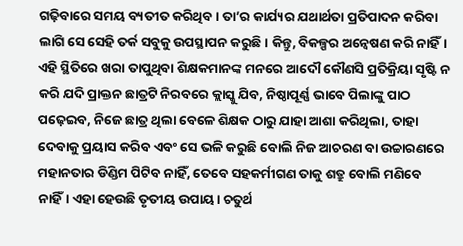ଗଢ଼ିବାରେ ସମୟ ବ୍ୟତୀତ କରିଥିବ। ତା’ର କାର୍ଯ୍ୟର ଯଥାର୍ଥତା ପ୍ରତିପାଦନ କରିବା ଲାଗି ସେ ସେହି ତର୍କ ସବୁକୁ ଉପସ୍ଥାପନ କରୁଛି। କିନ୍ତୁ, ବିକଳ୍ପର ଅନ୍ବେଷଣ କରି ନାହିଁ। ଏହି ସ୍ଥିତିରେ ଖରା ତାପୁଥିବା ଶିକ୍ଷକମାନଙ୍କ ମନରେ ଆଦୌ କୌଣସି ପ୍ରତିକ୍ରିୟା ସୃଷ୍ଟି ନ କରି ଯଦି ପ୍ରାକ୍ତନ ଛାତ୍ରଟି ନିରବରେ କ୍ଲାସ୍କୁ ଯିବ, ନିଷ୍ଠାପୂର୍ଣ୍ଣ ଭାବେ ପିଲାଙ୍କୁ ପାଠ ପଢ଼େଇବ, ନିଜେ ଛାତ୍ର ଥିଲା ବେଳେ ଶିକ୍ଷକ ଠାରୁ ଯାହା ଆଶା କରିଥିଲା, ତାହା ଦେବାକୁ ପ୍ରୟାସ କରିବ ଏବଂ ସେ ଭଳି କରୁଛି ବୋଲି ନିଜ ଆଚରଣ ବା ଉଚ୍ଚାରଣରେ ମହାନତାର ଡିଣ୍ଡିମ ପିଟିବ ନାହିଁ, ତେବେ ସହକର୍ମୀଗଣ ତାକୁ ଶତ୍ରୁ ବୋଲି ମଣିବେ ନାହିଁ। ଏହା ହେଉଛି ତୃତୀୟ ଉପାୟ। ଚତୁର୍ଥ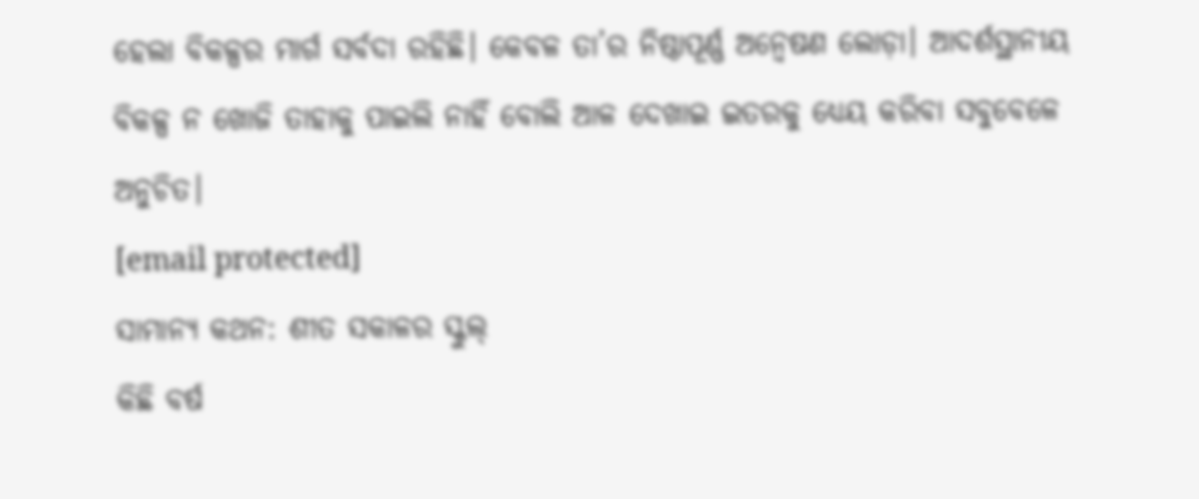ହେଲା ବିକଳ୍ପର ମାର୍ଗ ସର୍ବଦା ରହିଛି। କେବଳ ତା’ର ନିଷ୍ଠାପୂର୍ଣ୍ଣ ଅନ୍ବେଷଣ ଲୋଡ଼ା। ଆଦର୍ଶସ୍ଥାନୀୟ ବିକଳ୍ପ ନ ଖୋଜି ତାହାକୁ ପାଇଲି ନାହିଁ ବୋଲି ଆଳ ଦେଖାଇ ଇତରକୁ ଧ୍ୟେୟ କରିବା ସବୁବେଳେ ଅନୁଚିତ।
[email protected]
ସାମାନ୍ୟ କଥନ: ଶୀତ ସକାଳର ସ୍କୁଲ୍
କିଛି ବର୍ଷ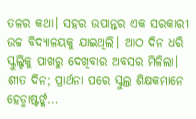ତଳର କଥା। ସହର ଉପାନ୍ତର ଏକ ସରକାରୀ ଉଚ୍ଚ ବିଦ୍ୟାଳୟକୁ ଯାଇଥିଲି। ଆଠ ଦିନ ଧରି ସ୍କୁଲ୍ଟିକୁ ପାଖରୁ ଦେଖିବାର ଅବସର ମିଳିଲା। ଶୀତ ଦିନ; ପ୍ରାର୍ଥନା ପରେ ସ୍କୁଲ୍ର ଶିକ୍ଷକମାନେ ହେଡ୍ମାଷ୍ଟର୍ଙ୍କ...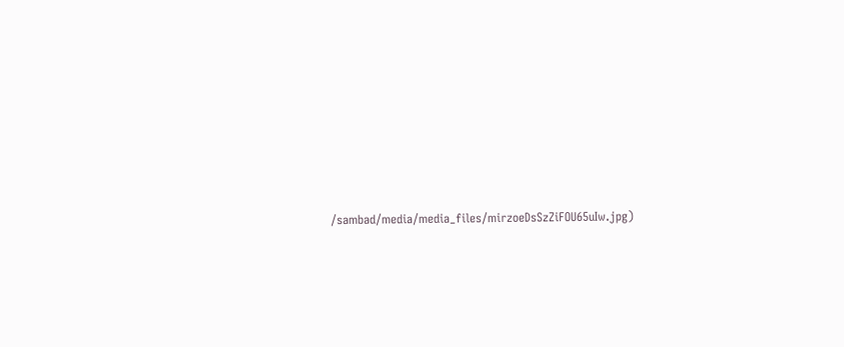/sambad/media/media_files/mirzoeDsSzZiFOU65uIw.jpg)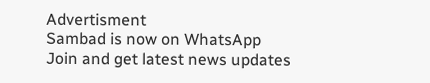Advertisment
Sambad is now on WhatsApp
Join and get latest news updates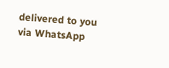delivered to you via WhatsApp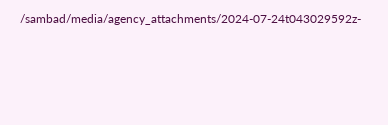/sambad/media/agency_attachments/2024-07-24t043029592z-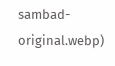sambad-original.webp)